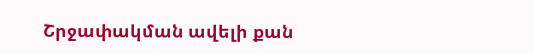Շրջափակման ավելի քան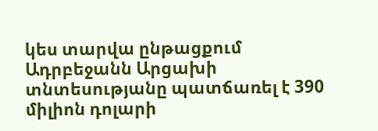կես տարվա ընթացքում Ադրբեջանն Արցախի տնտեսությանը պատճառել է 390 միլիոն դոլարի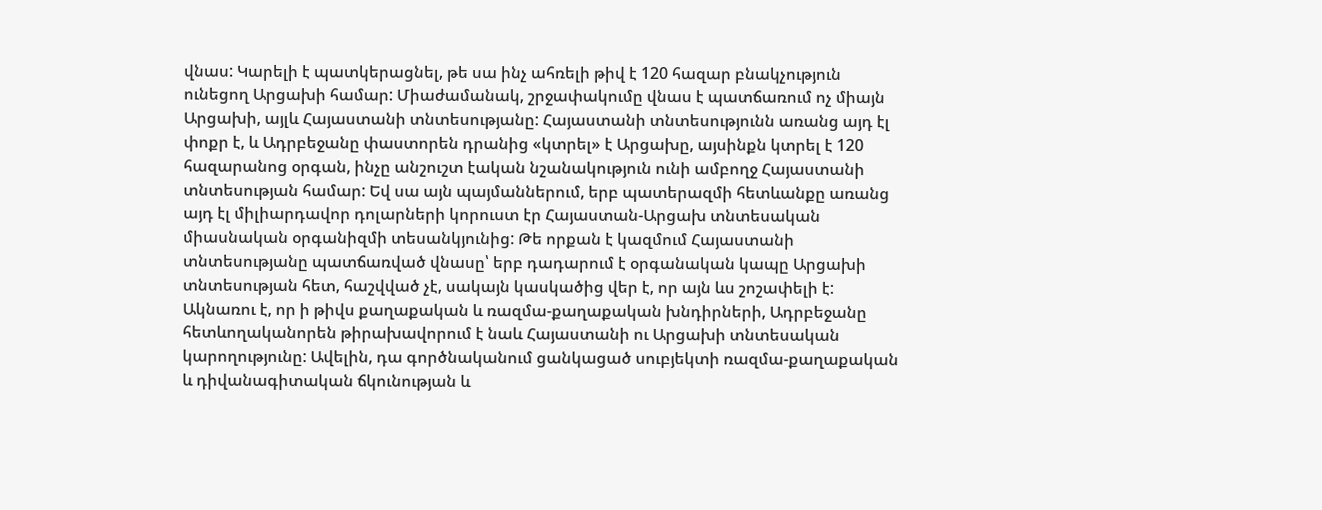վնաս: Կարելի է պատկերացնել, թե սա ինչ ահռելի թիվ է 120 հազար բնակչություն ունեցող Արցախի համար: Միաժամանակ, շրջափակումը վնաս է պատճառում ոչ միայն Արցախի, այլև Հայաստանի տնտեսությանը: Հայաստանի տնտեսությունն առանց այդ էլ փոքր է, և Ադրբեջանը փաստորեն դրանից «կտրել» է Արցախը, այսինքն կտրել է 120 հազարանոց օրգան, ինչը անշուշտ էական նշանակություն ունի ամբողջ Հայաստանի տնտեսության համար: Եվ սա այն պայմաններում, երբ պատերազմի հետևանքը առանց այդ էլ միլիարդավոր դոլարների կորուստ էր Հայաստան-Արցախ տնտեսական միասնական օրգանիզմի տեսանկյունից: Թե որքան է կազմում Հայաստանի տնտեսությանը պատճառված վնասը՝ երբ դադարում է օրգանական կապը Արցախի տնտեսության հետ, հաշվված չէ, սակայն կասկածից վեր է, որ այն ևս շոշափելի է:
Ակնառու է, որ ի թիվս քաղաքական և ռազմա-քաղաքական խնդիրների, Ադրբեջանը հետևողականորեն թիրախավորում է նաև Հայաստանի ու Արցախի տնտեսական կարողությունը: Ավելին, դա գործնականում ցանկացած սուբյեկտի ռազմա-քաղաքական և դիվանագիտական ճկունության և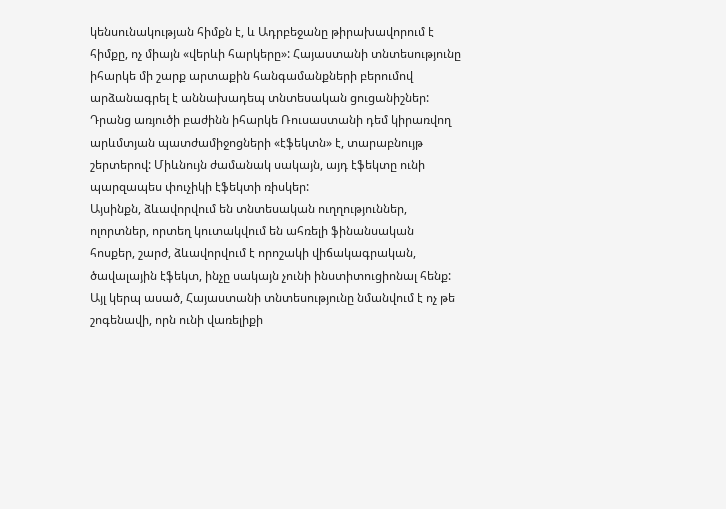կենսունակության հիմքն է, և Ադրբեջանը թիրախավորում է հիմքը, ոչ միայն «վերևի հարկերը»: Հայաստանի տնտեսությունը իհարկե մի շարք արտաքին հանգամանքների բերումով արձանագրել է աննախադեպ տնտեսական ցուցանիշներ: Դրանց առյուծի բաժինն իհարկե Ռուսաստանի դեմ կիրառվող արևմտյան պատժամիջոցների «էֆեկտն» է, տարաբնույթ շերտերով: Միևնույն ժամանակ սակայն, այդ էֆեկտը ունի պարզապես փուչիկի էֆեկտի ռիսկեր:
Այսինքն, ձևավորվում են տնտեսական ուղղություններ, ոլորտներ, որտեղ կուտակվում են ահռելի ֆինանսական հոսքեր, շարժ, ձևավորվում է որոշակի վիճակագրական, ծավալային էֆեկտ, ինչը սակայն չունի ինստիտուցիոնալ հենք: Այլ կերպ ասած, Հայաստանի տնտեսությունը նմանվում է ոչ թե շոգենավի, որն ունի վառելիքի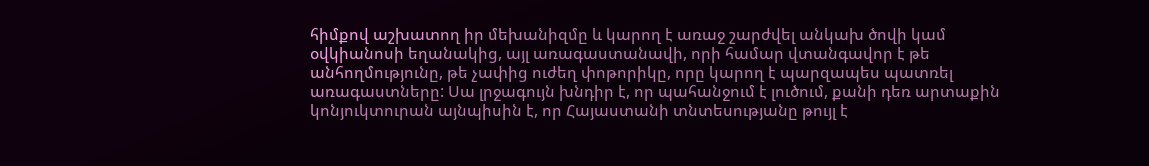հիմքով աշխատող իր մեխանիզմը և կարող է առաջ շարժվել անկախ ծովի կամ օվկիանոսի եղանակից, այլ առագաստանավի, որի համար վտանգավոր է թե անհողմությունը, թե չափից ուժեղ փոթորիկը, որը կարող է պարզապես պատռել առագաստները: Սա լրջագույն խնդիր է, որ պահանջում է լուծում, քանի դեռ արտաքին կոնյուկտուրան այնպիսին է, որ Հայաստանի տնտեսությանը թույլ է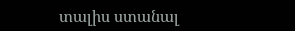տալիս ստանալ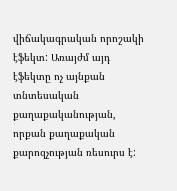վիճակագրական որոշակի էֆեկտ: Առայժմ այդ էֆեկտը ոչ այնքան տնտեսական քաղաքականության, որքան քաղաքական քարոզչության ռեսուրս է: